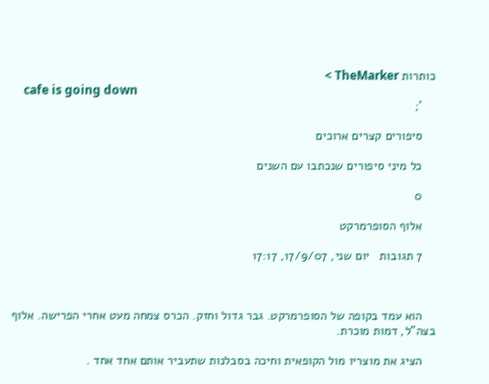כותרות TheMarker >
    cafe is going down
    ';

    סיפורים קצרים ארוכים

    כל מיני סיפורים שנכתבו עם השנים

    0

    אלוף הסופרמרקט

    7 תגובות   יום שני, 17/9/07, 17:17



    הוא עמד בקופה של הסופרמרקט. גבר גדול וחזק. הכרס צמחה מעט אחרי הפרישה. אלוף בצה"ל, דמות מוכרת.

    הציג את מוצריו מול הקופאית וחיכה בסבלנות שתעביר אותם אחד אחד .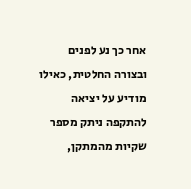אחר כך נע לפנים ובצורה החלטית, כאילו מודיע על יציאה להתקפה ניתק מספר שקיות מהמתקן,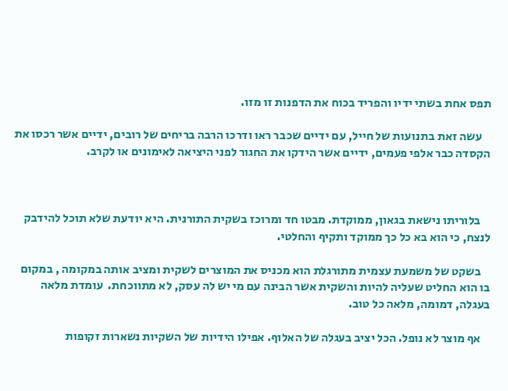תפס אחת בשתי ידיו והפריד בכוח את הדפנות זו מזו.

    עשה זאת בתנועות של חייל, עם ידיים שכבר ראו ודרכו הרבה בריחים של רובים, ידיים אשר רכסו את הקסדה כבר אלפי פעמים, ידיים אשר הידקו את החגור לפני היציאה לאימונים או לקרב.



    בלוריתו נישאת בגאון, ממוקדת. מבטו חד ומרוכז בשקית התורנית. היא יודעת שלא תוכל להידבק לנצח, כי הוא בא כל כך ממוקד ותקיף והחלטי.

    בשקט של משמעת עצמית מתורגלת הוא מכניס את המוצרים לשקית ומציב אותה במקומה , במקום בו הוא החליט שעליה להיות והשקית אשר הבינה עם מי יש לה עסק, לא מתווכחת.  עומדת מלאה בעגלה, דמומה, מלאה כל טוב.

    אף מוצר לא נופל. הכל יציב בעגלה של האלוף. אפילו הידיות של השקיות נשארות זקופות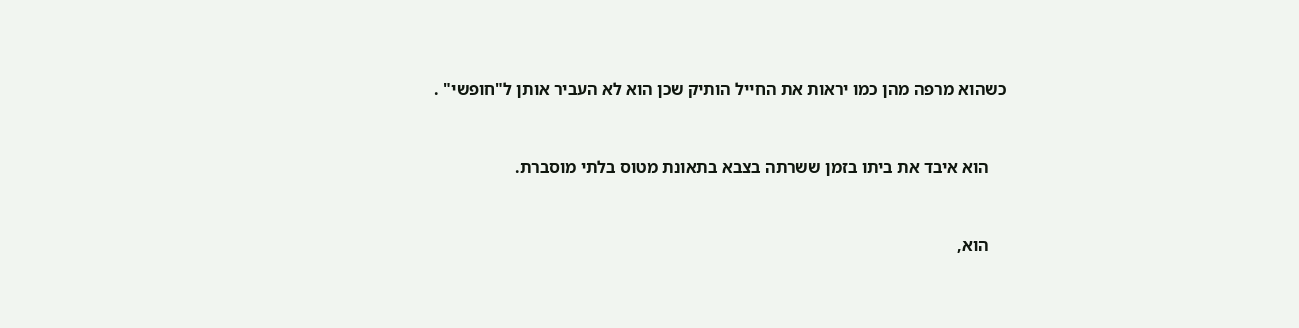כשהוא מרפה מהן כמו יראות את החייל הותיק שכן הוא לא העביר אותן ל"חופשי" .



    הוא איבד את ביתו בזמן ששרתה בצבא בתאונת מטוס בלתי מוסברת.



    הוא,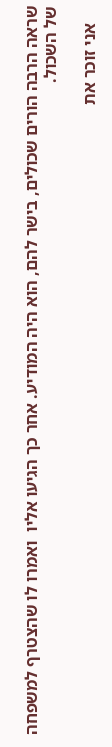שראה הרבה הורים שכולים, בישר להם, הוא היה המודיע. אחר כך הגיעו אליו  ואמרו לו שהצטרף למשפחה של השכול.

    אני זוכר את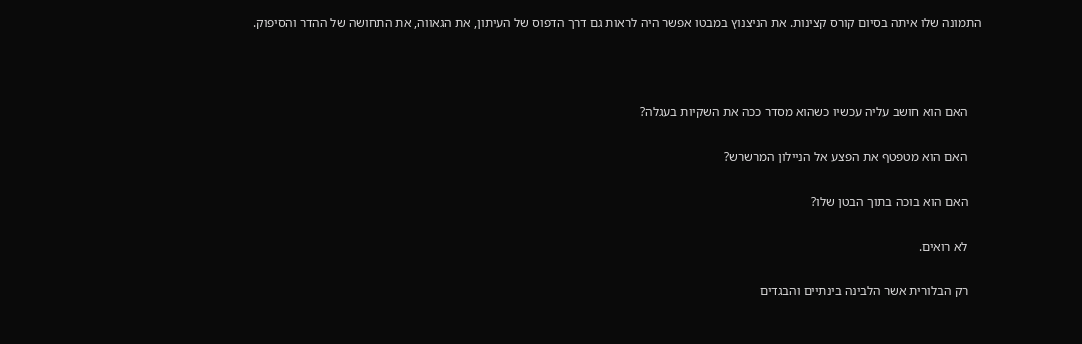התמונה שלו איתה בסיום קורס קצינות. את הניצנוץ במבטו אפשר היה לראות גם דרך הדפוס של העיתון, את הגאווה, את התחושה של ההדר והסיפוק.



    האם הוא חושב עליה עכשיו כשהוא מסדר ככה את השקיות בעגלה?

    האם הוא מטפטף את הפצע אל הניילון המרשרש?

    האם הוא בוכה בתוך הבטן שלו?

    לא רואים.

    רק הבלורית אשר הלבינה בינתיים והבגדים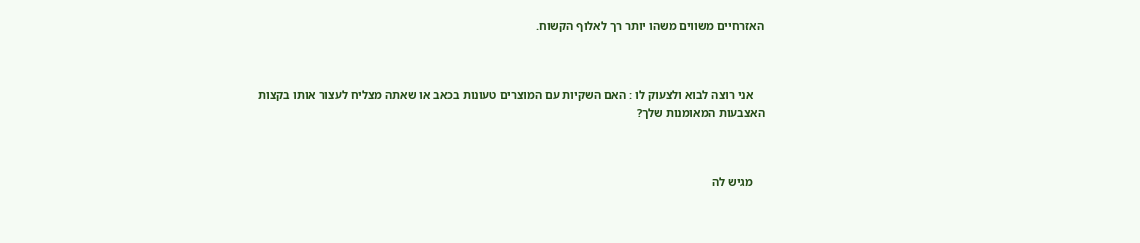האזרחיים משווים משהו יותר רך לאלוף הקשוח.



    אני רוצה לבוא ולצעוק לו : האם השקיות עם המוצרים טעונות בכאב או שאתה מצליח לעצור אותו בקצות האצבעות המאומנות שלך?



    מגיש לה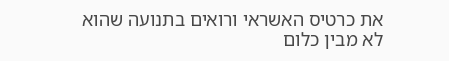את כרטיס האשראי ורואים בתנועה שהוא לא מבין כלום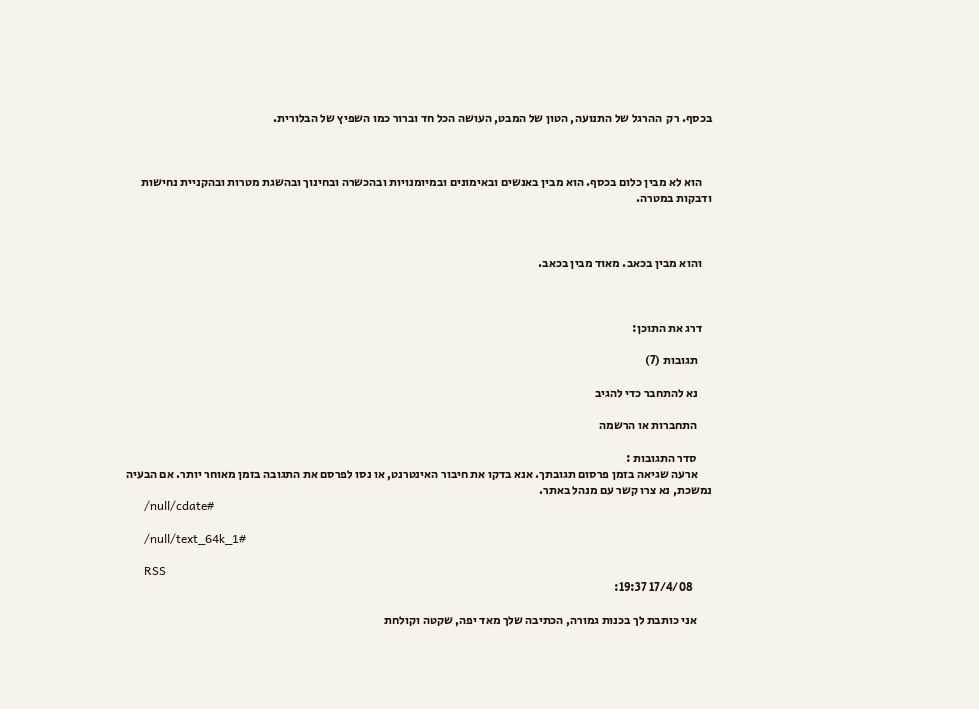בכסף. רק  ההרגל של התנועה, הטון של המבט, העושה הכל חד וברור כמו השפיץ של הבלורית.



    הוא לא מבין כלום בכסף. הוא מבין באנשים ובאימונים ובמיומנויות ובהכשרה ובחינוך ובהשגת מטרות ובהקניית נחישות ודבקות במטרה.



    והוא מבין בכאב. מאוד מבין בכאב.



    דרג את התוכן:

      תגובות (7)

      נא להתחבר כדי להגיב

      התחברות או הרשמה

      סדר התגובות :
      ארעה שגיאה בזמן פרסום תגובתך. אנא בדקו את חיבור האינטרנט, או נסו לפרסם את התגובה בזמן מאוחר יותר. אם הבעיה נמשכת, נא צרו קשר עם מנהל באתר.
      /null/cdate#

      /null/text_64k_1#

      RSS
        17/4/08 19:37:

      אני כותבת לך בכנות גמורה, הכתיבה שלך מאד יפה, שקטה וקולחת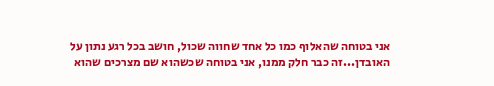אני בטוחה שהאלוף כמו כל אחד שחווה שכול, חושב בכל רגע נתון על האובדן...זה כבר חלק ממנו, אני בטוחה שכשהוא שם מצרכים שהוא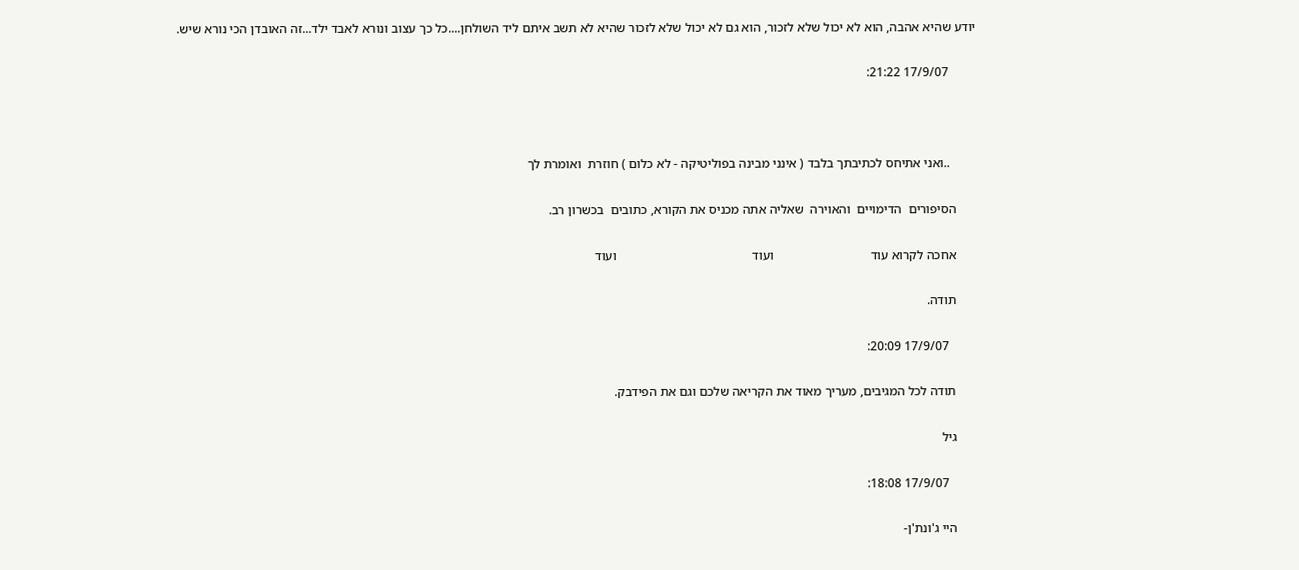יודע שהיא אהבה, הוא לא יכול שלא לזכור, הוא גם לא יכול שלא לזכור שהיא לא תשב איתם ליד השולחן....כל כך עצוב ונורא לאבד ילד...זה האובדן הכי נורא שיש.

        17/9/07 21:22:



        ..ואני אתיחס לכתיבתך בלבד ( אינני מבינה בפוליטיקה - לא כלום ) חוזרת  ואומרת לך

      הסיפורים  הדימויים  והאוירה  שאליה אתה מכניס את הקורא, כתובים  בכשרון רב.

      אחכה לקרוא עוד                              ועוד                                          ועוד

      תודה.

        17/9/07 20:09:

      תודה לכל המגיבים, מעריך מאוד את הקריאה שלכם וגם את הפידבק.

      גיל

        17/9/07 18:08:

      היי ג'ונת'ן-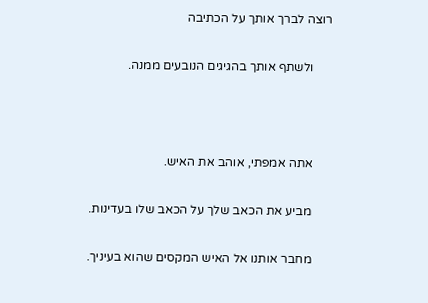רוצה לברך אותך על הכתיבה

      ולשתף אותך בהגיגים הנובעים ממנה.



      אתה אמפתי, אוהב את האיש.

      מביע את הכאב שלך על הכאב שלו בעדינות.

      מחבר אותנו אל האיש המקסים שהוא בעיניך.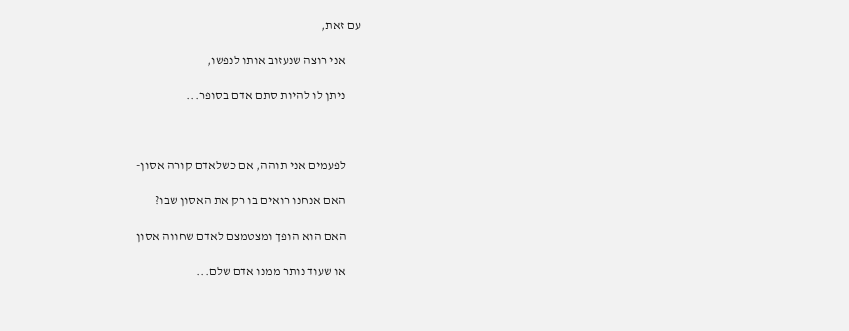עם זאת,

      אני רוצה שנעזוב אותו לנפשו,

      ניתן לו להיות סתם אדם בסופר...



      לפעמים אני תוהה, אם כשלאדם קורה אסון-

      האם אנחנו רואים בו רק את האסון שבו?

      האם הוא הופך ומצטמצם לאדם שחווה אסון

      או שעוד נותר ממנו אדם שלם...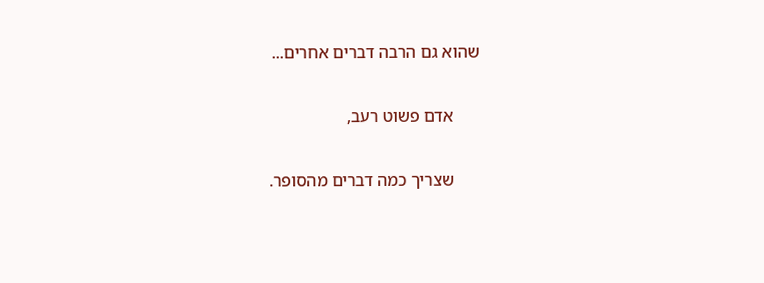שהוא גם הרבה דברים אחרים...

      אדם פשוט רעב,

      שצריך כמה דברים מהסופר.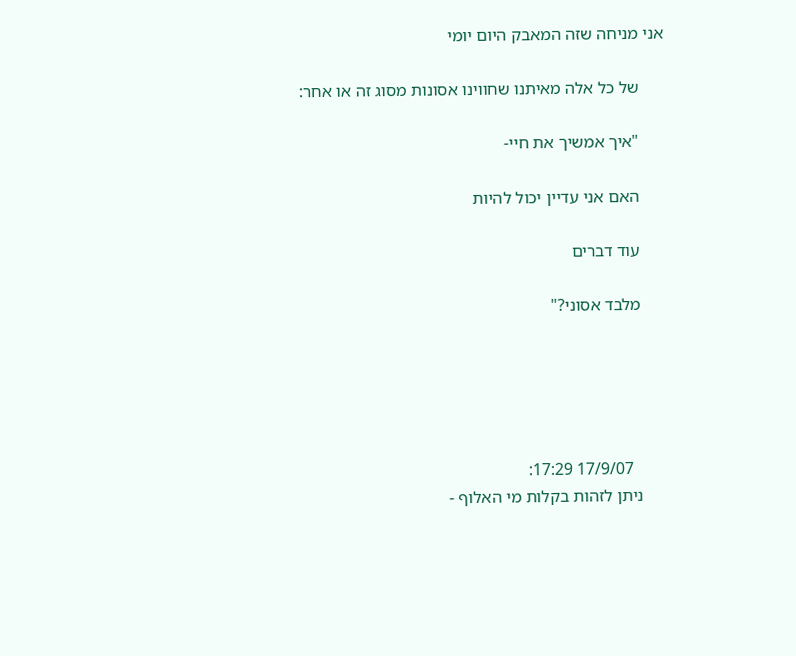אני מניחה שזה המאבק היום יומי

      של כל אלה מאיתנו שחווינו אסונות מסוג זה או אחר:

      "איך אמשיך את חיי-

      האם אני עדיין יכול להיות

      עוד דברים

      מלבד אסוני?"





        17/9/07 17:29:
      ניתן לזהות בקלות מי האלוף -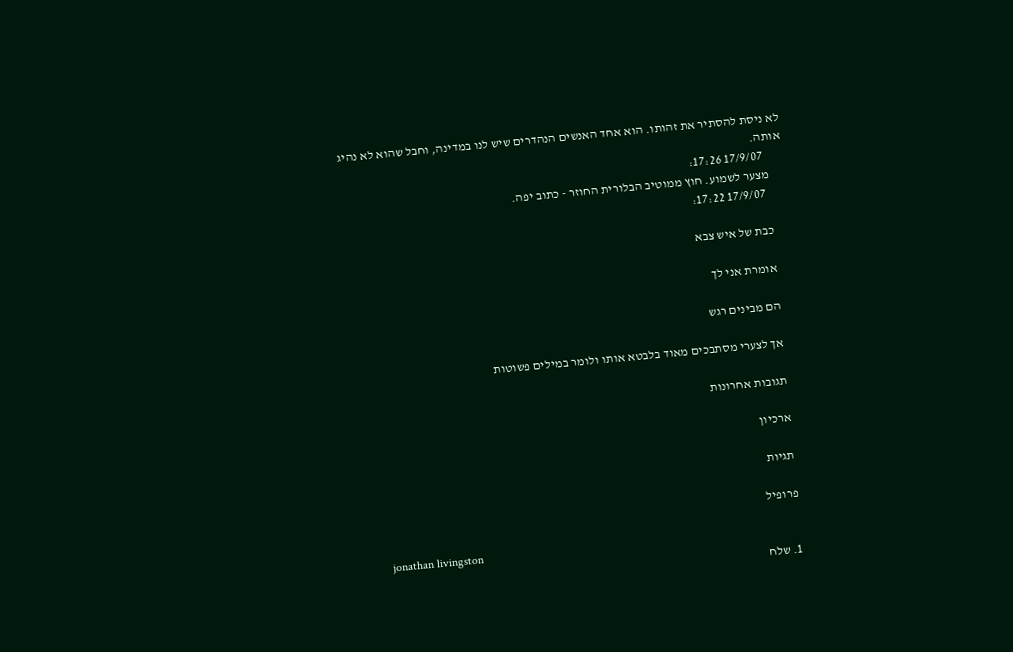לא ניסת להסתיר את זהותו. הוא אחד האנשים הנהדרים שיש לנו במדינה, וחבל שהוא לא נהיג אותה.
        17/9/07 17:26:
      מצער לשמוע. חוץ ממוטיב הבלורית החוזר - כתוב יפה.
        17/9/07 17:22:

      כבת של איש צבא

      אומרת אני לך

      הם מבינים רגש

      אך לצערי מסתבכים מאוד בלבטא אותו ולומר במילים פשוטות

      תגובות אחרונות

      ארכיון

      תגיות

      פרופיל

      jonathan livingston
      1. שלח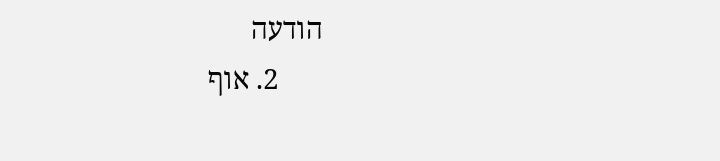הודעה
      2. אוף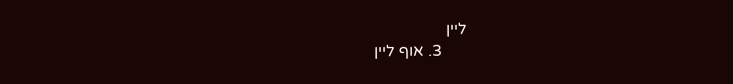ליין
      3. אוף ליין